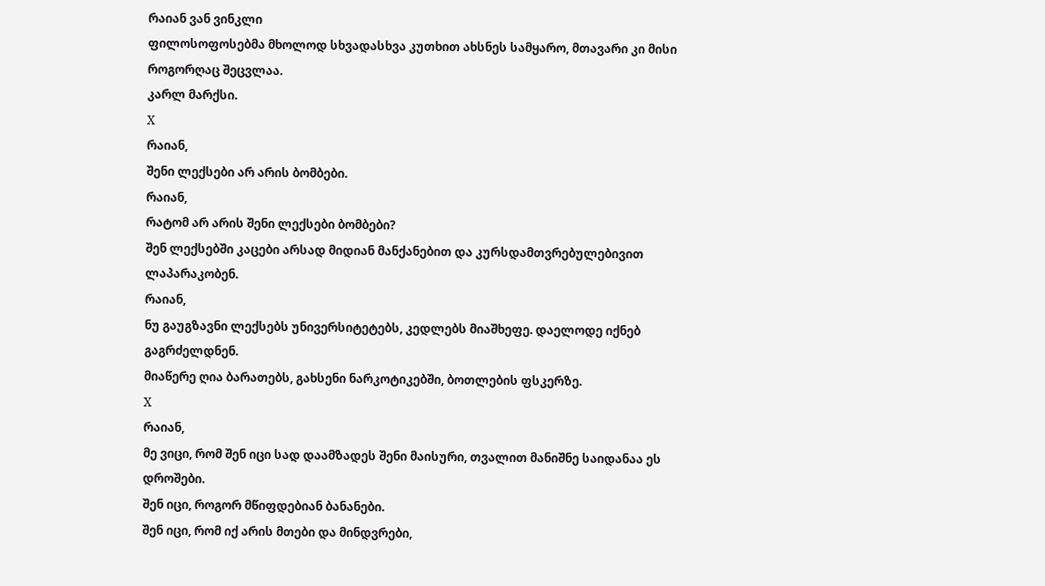რაიან ვან ვინკლი
ფილოსოფოსებმა მხოლოდ სხვადასხვა კუთხით ახსნეს სამყარო, მთავარი კი მისი როგორღაც შეცვლაა.
კარლ მარქსი.
X
რაიან,
შენი ლექსები არ არის ბომბები.
რაიან,
რატომ არ არის შენი ლექსები ბომბები?
შენ ლექსებში კაცები არსად მიდიან მანქანებით და კურსდამთვრებულებივით ლაპარაკობენ.
რაიან,
ნუ გაუგზავნი ლექსებს უნივერსიტეტებს, კედლებს მიაშხეფე. დაელოდე იქნებ გაგრძელდნენ.
მიაწერე ღია ბარათებს, გახსენი ნარკოტიკებში, ბოთლების ფსკერზე.
X
რაიან,
მე ვიცი, რომ შენ იცი სად დაამზადეს შენი მაისური, თვალით მანიშნე საიდანაა ეს დროშები.
შენ იცი, როგორ მწიფდებიან ბანანები.
შენ იცი, რომ იქ არის მთები და მინდვრები,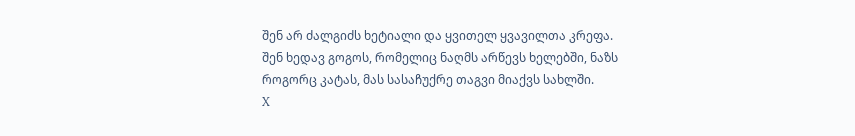შენ არ ძალგიძს ხეტიალი და ყვითელ ყვავილთა კრეფა.
შენ ხედავ გოგოს, რომელიც ნაღმს არწევს ხელებში, ნაზს
როგორც კატას, მას სასაჩუქრე თაგვი მიაქვს სახლში.
X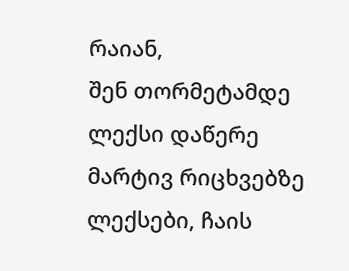რაიან,
შენ თორმეტამდე ლექსი დაწერე მარტივ რიცხვებზე ლექსები, ჩაის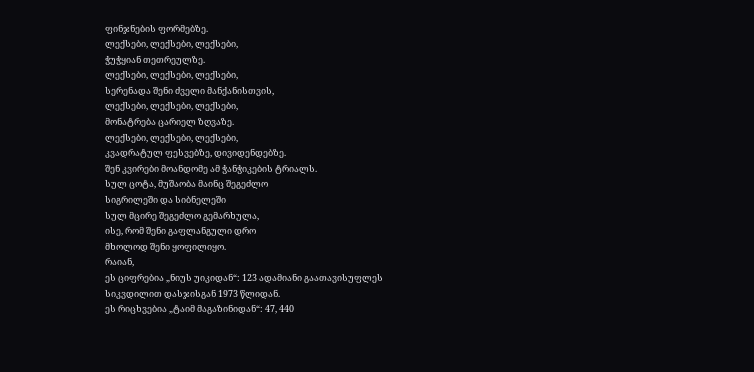ფინჯნების ფორმებზე.
ლექსები, ლექსები, ლექსები,
ჭუჭყიან თეთრეულზე.
ლექსები, ლექსები, ლექსები,
სერენადა შენი ძველი მანქანისთვის,
ლექსები, ლექსები, ლექსები,
მონატრება ცარიელ ზღვაზე.
ლექსები, ლექსები, ლექსები,
კვადრატულ ფესვებზე, დივიდენდებზე.
შენ კვირები მოანდომე ამ ჭანჭიკების ტრიალს.
სულ ცოტა, მუშაობა მაინც შეგეძლო
სიგრილეში და სიბნელეში
სულ მცირე შეგეძლო გემარხულა,
ისე, რომ შენი გაფლანგული დრო
მხოლოდ შენი ყოფილიყო.
რაიან,
ეს ციფრებია „ნიუს უიკიდან“: 123 ადამიანი გაათავისუფლეს
სიკვდილით დასჯისგან 1973 წლიდან.
ეს რიცხვებია „ტაიმ მაგაზინიდან“: 47, 440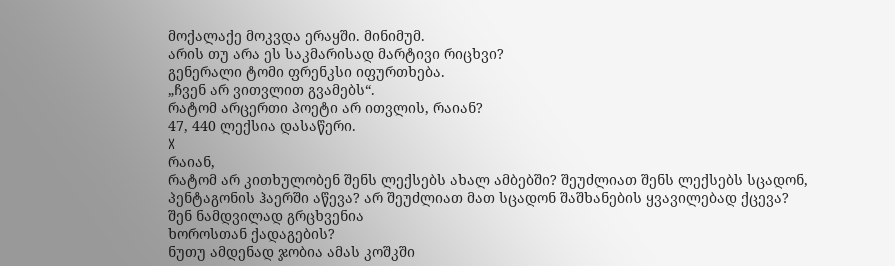მოქალაქე მოკვდა ერაყში. მინიმუმ.
არის თუ არა ეს საკმარისად მარტივი რიცხვი?
გენერალი ტომი ფრენკსი იფურთხება.
„ჩვენ არ ვითვლით გვამებს“.
რატომ არცერთი პოეტი არ ითვლის, რაიან?
47, 440 ლექსია დასაწერი.
X
რაიან,
რატომ არ კითხულობენ შენს ლექსებს ახალ ამბებში? შეუძლიათ შენს ლექსებს სცადონ,
პენტაგონის ჰაერში აწევა? არ შეუძლიათ მათ სცადონ შაშხანების ყვავილებად ქცევა?
შენ ნამდვილად გრცხვენია
ხოროსთან ქადაგების?
ნუთუ ამდენად ჯობია ამას კოშკში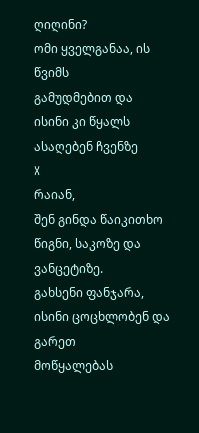ღიღინი?
ომი ყველგანაა, ის წვიმს
გამუდმებით და ისინი კი წყალს ასაღებენ ჩვენზე
X
რაიან,
შენ გინდა წაიკითხო წიგნი, საკოზე და ვანცეტიზე.
გახსენი ფანჯარა, ისინი ცოცხლობენ და გარეთ
მოწყალებას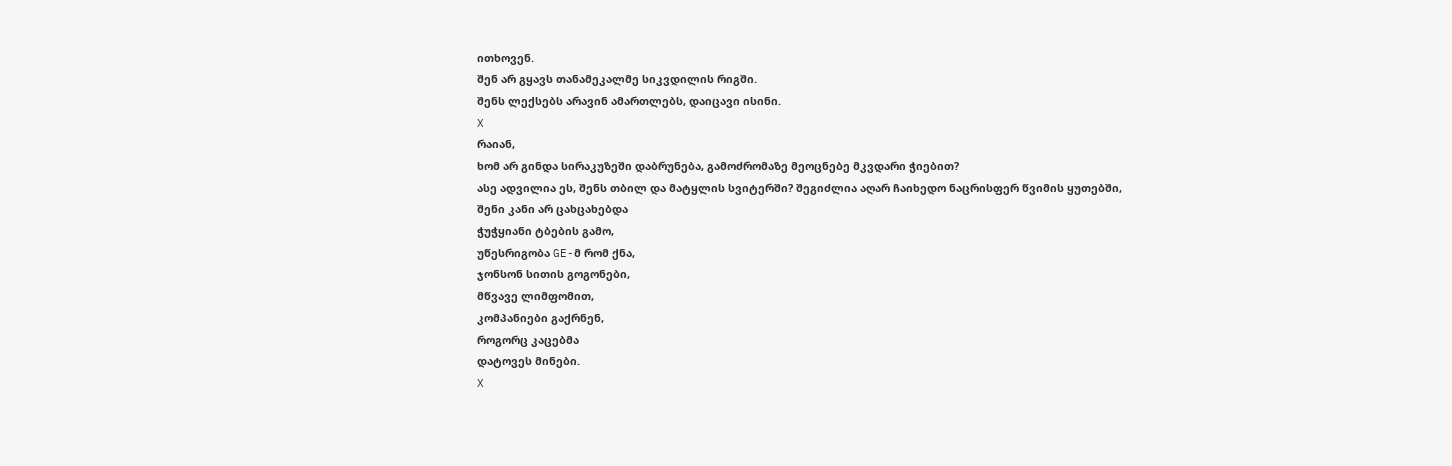ითხოვენ.
შენ არ გყავს თანამეკალმე სიკვდილის რიგში.
შენს ლექსებს არავინ ამართლებს, დაიცავი ისინი.
X
რაიან,
ხომ არ გინდა სირაკუზეში დაბრუნება, გამოძრომაზე მეოცნებე მკვდარი ჭიებით?
ასე ადვილია ეს, შენს თბილ და მატყლის სვიტერში? შეგიძლია აღარ ჩაიხედო ნაცრისფერ წვიმის ყუთებში,
შენი კანი არ ცახცახებდა
ჭუჭყიანი ტბების გამო,
უწესრიგობა GE-მ რომ ქნა,
ჯონსონ სითის გოგონები,
მწვავე ლიმფომით,
კომპანიები გაქრნენ,
როგორც კაცებმა
დატოვეს მინები.
X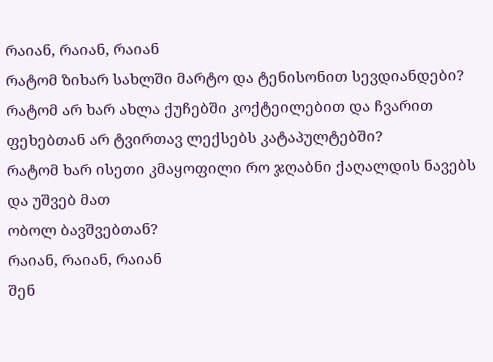რაიან, რაიან, რაიან
რატომ ზიხარ სახლში მარტო და ტენისონით სევდიანდები?
რატომ არ ხარ ახლა ქუჩებში კოქტეილებით და ჩვარით ფეხებთან არ ტვირთავ ლექსებს კატაპულტებში?
რატომ ხარ ისეთი კმაყოფილი რო ჯღაბნი ქაღალდის ნავებს და უშვებ მათ
ობოლ ბავშვებთან?
რაიან, რაიან, რაიან
შენ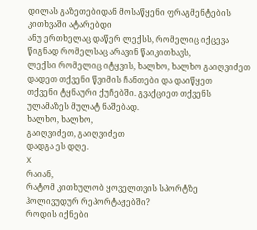დილას გაზეთებიდან მოსაწყენი ფრაგმენტების კითხვაში ატარებდი
ანუ ერთხელაც დაწერ ლექსს, რომელიც იქცევა წიგნად რომელსაც არავინ წაიკითხავს,
ლექსი რომელიც იტყვის, ხალხო, ხალხო გაიღვიძეთ
დადეთ თქვენი წვიმის ჩანთები და დაიწყეთ
თქვენი ტყნაური ქუჩებში. გვაქციეთ თქვენს ულამაზეს მულატ ნაშებად.
ხალხო, ხალხო,
გაიღვიძეთ, გაიღვიძეთ
დადგა ეს დღე.
X
რაიან,
რატომ კითხულობ ყოველთვის სპორტზე ჰოლივუდურ რეპორტაჟებში?
როდის იქნები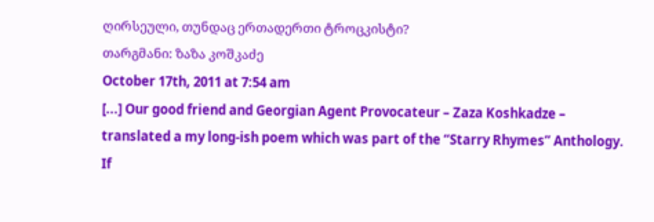ღირსეული, თუნდაც ერთადერთი ტროცკისტი?
თარგმანი: ზაზა კოშკაძე
October 17th, 2011 at 7:54 am
[...] Our good friend and Georgian Agent Provocateur – Zaza Koshkadze – translated a my long-ish poem which was part of the “Starry Rhymes” Anthology. If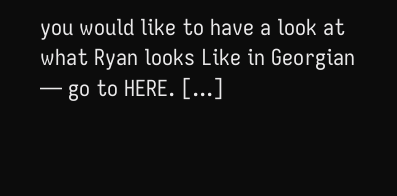you would like to have a look at what Ryan looks Like in Georgian — go to HERE. [...]